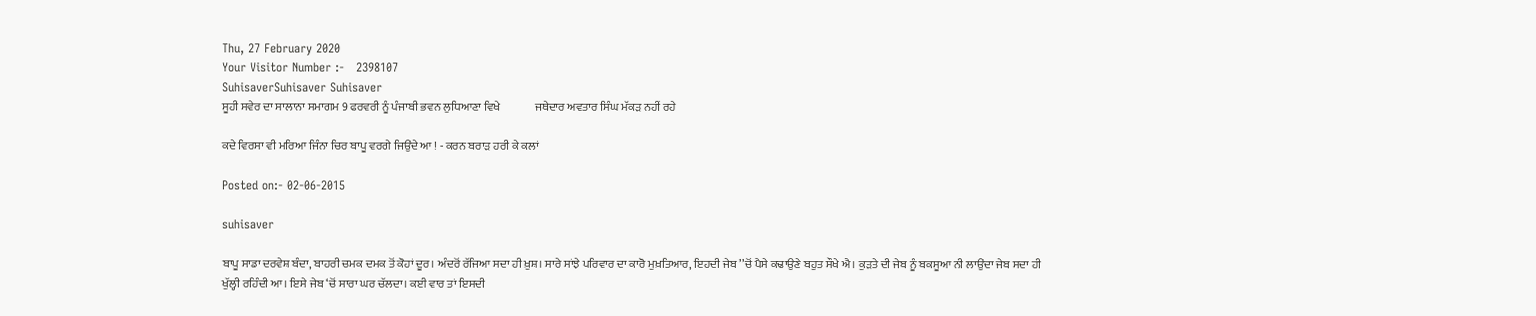Thu, 27 February 2020
Your Visitor Number :-   2398107
SuhisaverSuhisaver Suhisaver
ਸੂਹੀ ਸਵੇਰ ਦਾ ਸਾਲਾਨਾ ਸਮਾਗਮ 9 ਫਰਵਰੀ ਨੂੰ ਪੰਜਾਬੀ ਭਵਨ ਲੁਧਿਆਣਾ ਵਿਖੇ               ਜਥੇਦਾਰ ਅਵਤਾਰ ਸਿੰਘ ਮੱਕੜ ਨਹੀਂ ਰਹੇ

ਕਦੇ ਵਿਰਸਾ ਵੀ ਮਰਿਆ ਜਿੰਨਾ ਚਿਰ ਬਾਪੂ ਵਰਗੇ ਜਿਉਂਦੇ ਆ ! - ਕਰਨ ਬਰਾੜ ਹਰੀ ਕੇ ਕਲਾਂ

Posted on:- 02-06-2015

suhisaver

ਬਾਪੂ ਸਾਡਾ ਦਰਵੇਸ਼ ਬੰਦਾ, ਬਾਹਰੀ ਚਮਕ ਦਮਕ ਤੋਂ ਕੋਹਾਂ ਦੂਰ। ਅੰਦਰੋਂ ਰੱਜਿਆ ਸਦਾ ਹੀ ਖ਼ੁਸ਼। ਸਾਰੇ ਸਾਂਝੇ ਪਰਿਵਾਰ ਦਾ ਕਾਰੋ ਮੁਖ਼ਤਿਆਰ, ਇਹਦੀ ਜੇਬ ’’ਚੋਂ ਪੈਸੇ ਕਢਾਉਣੇ ਬਹੁਤ ਸੌਖੇ ਐ। ਕੁੜਤੇ ਦੀ ਜੇਬ ਨੂੰ ਬਕਸੂਆ ਨੀ ਲਾਉਂਦਾ ਜੇਬ ਸਦਾ ਹੀ ਖੁੱਲ੍ਹੀ ਰਹਿੰਦੀ ਆ। ਇਸੇ ਜੇਬ ‘ਚੋਂ ਸਾਰਾ ਘਰ ਚੱਲਦਾ। ਕਈ ਵਾਰ ਤਾਂ ਇਸਦੀ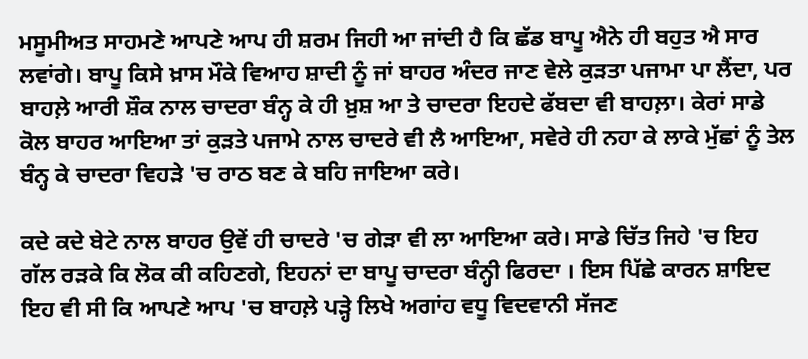ਮਸੂਮੀਅਤ ਸਾਹਮਣੇ ਆਪਣੇ ਆਪ ਹੀ ਸ਼ਰਮ ਜਿਹੀ ਆ ਜਾਂਦੀ ਹੈ ਕਿ ਛੱਡ ਬਾਪੂ ਐਨੇ ਹੀ ਬਹੁਤ ਐ ਸਾਰ ਲਵਾਂਗੇ। ਬਾਪੂ ਕਿਸੇ ਖ਼ਾਸ ਮੌਕੇ ਵਿਆਹ ਸ਼ਾਦੀ ਨੂੰ ਜਾਂ ਬਾਹਰ ਅੰਦਰ ਜਾਣ ਵੇਲੇ ਕੁੜਤਾ ਪਜਾਮਾ ਪਾ ਲੈਂਦਾ, ਪਰ ਬਾਹਲ਼ੇ ਆਰੀ ਸ਼ੌਕ ਨਾਲ ਚਾਦਰਾ ਬੰਨ੍ਹ ਕੇ ਹੀ ਖ਼ੁਸ਼ ਆ ਤੇ ਚਾਦਰਾ ਇਹਦੇ ਫੱਬਦਾ ਵੀ ਬਾਹਲ਼ਾ। ਕੇਰਾਂ ਸਾਡੇ ਕੋਲ ਬਾਹਰ ਆਇਆ ਤਾਂ ਕੁੜਤੇ ਪਜਾਮੇ ਨਾਲ ਚਾਦਰੇ ਵੀ ਲੈ ਆਇਆ, ਸਵੇਰੇ ਹੀ ਨਹਾ ਕੇ ਲਾਕੇ ਮੁੱਛਾਂ ਨੂੰ ਤੇਲ ਬੰਨ੍ਹ ਕੇ ਚਾਦਰਾ ਵਿਹੜੇ 'ਚ ਰਾਠ ਬਣ ਕੇ ਬਹਿ ਜਾਇਆ ਕਰੇ।

ਕਦੇ ਕਦੇ ਬੇਟੇ ਨਾਲ ਬਾਹਰ ਉਵੇਂ ਹੀ ਚਾਦਰੇ 'ਚ ਗੇੜਾ ਵੀ ਲਾ ਆਇਆ ਕਰੇ। ਸਾਡੇ ਚਿੱਤ ਜਿਹੇ 'ਚ ਇਹ ਗੱਲ ਰੜਕੇ ਕਿ ਲੋਕ ਕੀ ਕਹਿਣਗੇ, ਇਹਨਾਂ ਦਾ ਬਾਪੂ ਚਾਦਰਾ ਬੰਨ੍ਹੀ ਫਿਰਦਾ । ਇਸ ਪਿੱਛੇ ਕਾਰਨ ਸ਼ਾਇਦ ਇਹ ਵੀ ਸੀ ਕਿ ਆਪਣੇ ਆਪ 'ਚ ਬਾਹਲ਼ੇ ਪੜ੍ਹੇ ਲਿਖੇ ਅਗਾਂਹ ਵਧੂ ਵਿਦਵਾਨੀ ਸੱਜਣ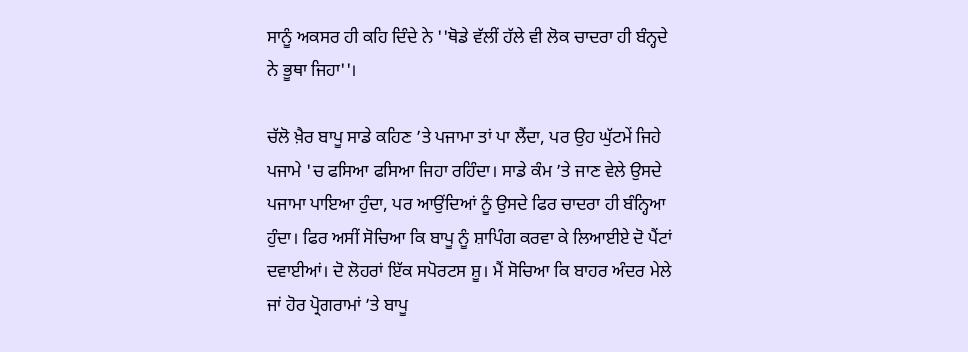ਸਾਨੂੰ ਅਕਸਰ ਹੀ ਕਹਿ ਦਿੰਦੇ ਨੇ ''ਥੋਡੇ ਵੱਲੀਂ ਹੱਲੇ ਵੀ ਲੋਕ ਚਾਦਰਾ ਹੀ ਬੰਨ੍ਹਦੇ ਨੇ ਭੂਥਾ ਜਿਹਾ''।

ਚੱਲੋ ਖ਼ੈਰ ਬਾਪੂ ਸਾਡੇ ਕਹਿਣ ’ਤੇ ਪਜਾਮਾ ਤਾਂ ਪਾ ਲੈਂਦਾ, ਪਰ ਉਹ ਘੁੱਟਮੇਂ ਜਿਹੇ ਪਜਾਮੇ 'ਚ ਫਸਿਆ ਫਸਿਆ ਜਿਹਾ ਰਹਿੰਦਾ। ਸਾਡੇ ਕੰਮ ’ਤੇ ਜਾਣ ਵੇਲੇ ਉਸਦੇ ਪਜਾਮਾ ਪਾਇਆ ਹੁੰਦਾ, ਪਰ ਆਉਂਦਿਆਂ ਨੂੰ ਉਸਦੇ ਫਿਰ ਚਾਦਰਾ ਹੀ ਬੰਨ੍ਹਿਆ ਹੁੰਦਾ। ਫਿਰ ਅਸੀਂ ਸੋਚਿਆ ਕਿ ਬਾਪੂ ਨੂੰ ਸ਼ਾਪਿੰਗ ਕਰਵਾ ਕੇ ਲਿਆਈਏ ਦੋ ਪੈਂਟਾਂ ਦਵਾਈਆਂ। ਦੋ ਲੋਹਰਾਂ ਇੱਕ ਸਪੋਰਟਸ ਸ਼ੂ। ਮੈਂ ਸੋਚਿਆ ਕਿ ਬਾਹਰ ਅੰਦਰ ਮੇਲੇ ਜਾਂ ਹੋਰ ਪ੍ਰੋਗਰਾਮਾਂ ’ਤੇ ਬਾਪੂ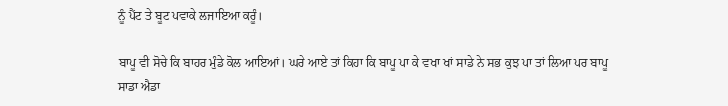ਨੂੰ ਪੈਂਟ ਤੇ ਬੂਟ ਪਵਾਕੇ ਲਜਾਇਆ ਕਰੂੰ।

ਬਾਪੂ ਵੀ ਸੋਚੇ ਕਿ ਬਾਹਰ ਮੁੰਡੇ ਕੋਲ ਆਇਆਂ। ਘਰੇ ਆਏ ਤਾਂ ਕਿਹਾ ਕਿ ਬਾਪੂ ਪਾ ਕੇ ਵਖਾ ਖਾਂ ਸਾਡੇ ਨੇ ਸਭ ਕੁਝ ਪਾ ਤਾਂ ਲਿਆ ਪਰ ਬਾਪੂ ਸਾਡਾ ਐਡਾ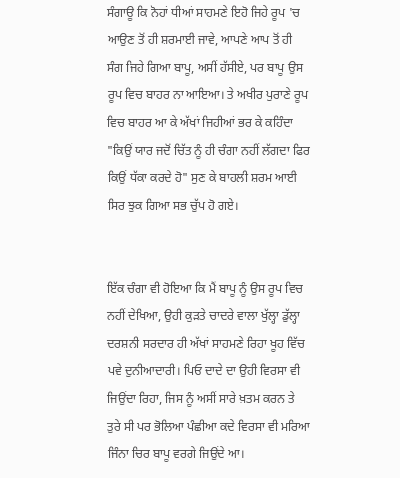ਸੰਗਾਊ ਕਿ ਨੋਹਾਂ ਧੀਆਂ ਸਾਹਮਣੇ ਇਹੋ ਜਿਹੇ ਰੂਪ 'ਚ ਆਉਣ ਤੋਂ ਹੀ ਸ਼ਰਮਾਈ ਜਾਵੇ, ਆਪਣੇ ਆਪ ਤੋਂ ਹੀ ਸੰਗ ਜਿਹੇ ਗਿਆ ਬਾਪੂ, ਅਸੀਂ ਹੱਸੀਏ, ਪਰ ਬਾਪੂ ਉਸ ਰੂਪ ਵਿਚ ਬਾਹਰ ਨਾ ਆਇਆ। ਤੇ ਅਖੀਰ ਪੁਰਾਣੇ ਰੂਪ ਵਿਚ ਬਾਹਰ ਆ ਕੇ ਅੱਖਾਂ ਜਿਹੀਆਂ ਭਰ ਕੇ ਕਹਿੰਦਾ "ਕਿਉਂ ਯਾਰ ਜਦੋਂ ਚਿੱਤ ਨੂੰ ਹੀ ਚੰਗਾ ਨਹੀਂ ਲੱਗਦਾ ਫਿਰ ਕਿਉਂ ਧੱਕਾ ਕਰਦੇ ਹੋ" ਸੁਣ ਕੇ ਬਾਹਲੀ ਸ਼ਰਮ ਆਈ ਸਿਰ ਝੁਕ ਗਿਆ ਸਭ ਚੁੱਪ ਹੋ ਗਏ।


ਇੱਕ ਚੰਗਾ ਵੀ ਹੋਇਆ ਕਿ ਮੈਂ ਬਾਪੂ ਨੂੰ ਉਸ ਰੂਪ ਵਿਚ ਨਹੀਂ ਦੇਖਿਆ, ਉਹੀ ਕੁੜਤੇ ਚਾਦਰੇ ਵਾਲਾ ਖੁੱਲ੍ਹਾ ਡੁੱਲ੍ਹਾ ਦਰਸ਼ਨੀ ਸਰਦਾਰ ਹੀ ਅੱਖਾਂ ਸਾਹਮਣੇ ਰਿਹਾ ਖੂਹ ਵਿੱਚ ਪਵੇ ਦੁਨੀਆਦਾਰੀ। ਪਿਓ ਦਾਦੇ ਦਾ ਉਹੀ ਵਿਰਸਾ ਵੀ ਜਿਉਂਦਾ ਰਿਹਾ, ਜਿਸ ਨੂੰ ਅਸੀਂ ਸਾਰੇ ਖ਼ਤਮ ਕਰਨ ਤੇ ਤੁਰੇ ਸੀ ਪਰ ਭੋਲਿਆ ਪੰਛੀਆ ਕਦੇ ਵਿਰਸਾ ਵੀ ਮਰਿਆ ਜਿੰਨਾ ਚਿਰ ਬਾਪੂ ਵਰਗੇ ਜਿਉਂਦੇ ਆ।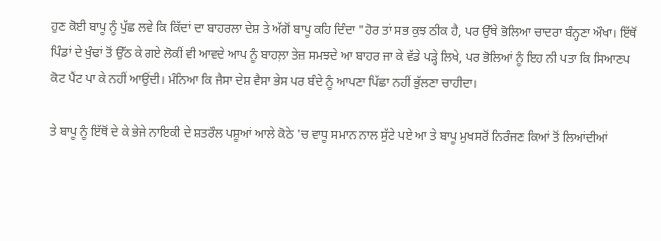ਹੁਣ ਕੋਈ ਬਾਪੂ ਨੂੰ ਪੁੱਛ ਲਵੇ ਕਿ ਕਿੱਦਾਂ ਦਾ ਬਾਹਰਲਾ ਦੇਸ਼ ਤੇ ਅੱਗੋਂ ਬਾਪੂ ਕਹਿ ਦਿੰਦਾ "ਹੋਰ ਤਾਂ ਸਭ ਕੁਝ ਠੀਕ ਹੈ, ਪਰ ਉੱਥੇ ਭੋਲਿਆ ਚਾਦਰਾ ਬੰਨ੍ਹਣਾ ਔਖਾ। ਇੱਥੋਂ ਪਿੰਡਾਂ ਦੇ ਖੁੰਢਾਂ ਤੋਂ ਉੱਠ ਕੇ ਗਏ ਲੋਕੀਂ ਵੀ ਆਵਦੇ ਆਪ ਨੂੰ ਬਾਹਲ਼ਾ ਤੇਜ਼ ਸਮਝਦੇ ਆ ਬਾਹਰ ਜਾ ਕੇ ਵੱਡੇ ਪੜ੍ਹੇ ਲਿਖੇ, ਪਰ ਭੋਲਿਆਂ ਨੂੰ ਇਹ ਨੀ ਪਤਾ ਕਿ ਸਿਆਣਪ ਕੋਟ ਪੈਂਟ ਪਾ ਕੇ ਨਹੀਂ ਆਉਂਦੀ। ਮੰਨਿਆ ਕਿ ਜੈਸਾ ਦੇਸ਼ ਵੈਸਾ ਭੇਸ ਪਰ ਬੰਦੇ ਨੂੰ ਆਪਣਾ ਪਿੱਛਾ ਨਹੀਂ ਭੁੱਲਣਾ ਚਾਹੀਦਾ।

ਤੇ ਬਾਪੂ ਨੂੰ ਇੱਥੋਂ ਦੇ ਕੇ ਭੇਜੇ ਨਾਇਕੀ ਦੇ ਸ਼ਤਰੌਲ ਪਸ਼ੂਆਂ ਆਲੇ ਕੋਠੇ 'ਚ ਵਾਧੂ ਸਮਾਨ ਨਾਲ ਸੁੱਟੇ ਪਏ ਆ ਤੇ ਬਾਪੂ ਮੁਖਸਰੋਂ ਨਿਰੰਜਣ ਕਿਆਂ ਤੋਂ ਲਿਆਂਦੀਆਂ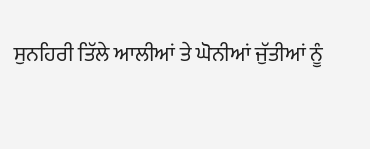ਸੁਨਹਿਰੀ ਤਿੱਲੇ ਆਲੀਆਂ ਤੇ ਘੋਨੀਆਂ ਜੁੱਤੀਆਂ ਨੂੰ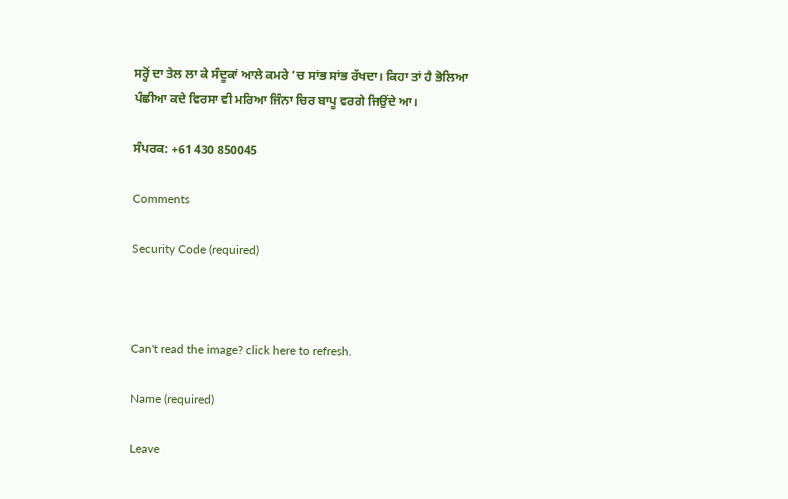ਸਰ੍ਹੋਂ ਦਾ ਤੇਲ ਲਾ ਕੇ ਸੰਦੂਕਾਂ ਆਲੇ ਕਮਰੇ ’ਚ ਸਾਂਭ ਸਾਂਭ ਰੱਖਦਾ। ਕਿਹਾ ਤਾਂ ਹੈ ਭੋਲਿਆ ਪੰਛੀਆ ਕਦੇ ਵਿਰਸਾ ਵੀ ਮਰਿਆ ਜਿੰਨਾ ਚਿਰ ਬਾਪੂ ਵਰਗੇ ਜਿਉਂਦੇ ਆ।

ਸੰਪਰਕ: +61 430 850045

Comments

Security Code (required)



Can't read the image? click here to refresh.

Name (required)

Leave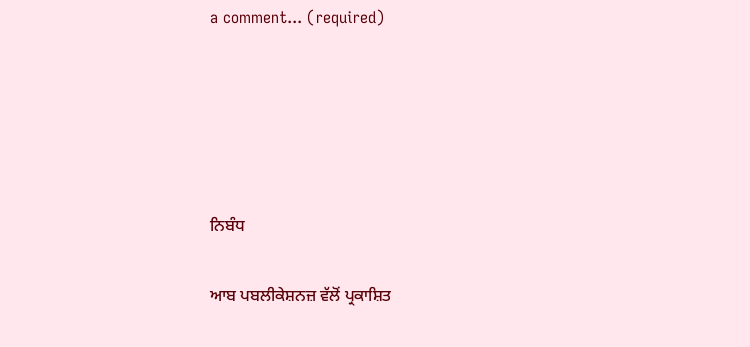a comment... (required)





ਨਿਬੰਧ

ਆਬ ਪਬਲੀਕੇਸ਼ਨਜ਼ ਵੱਲੋਂ ਪ੍ਰਕਾਸ਼ਿਤ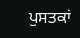ਪੁਸਤਕਾਂ